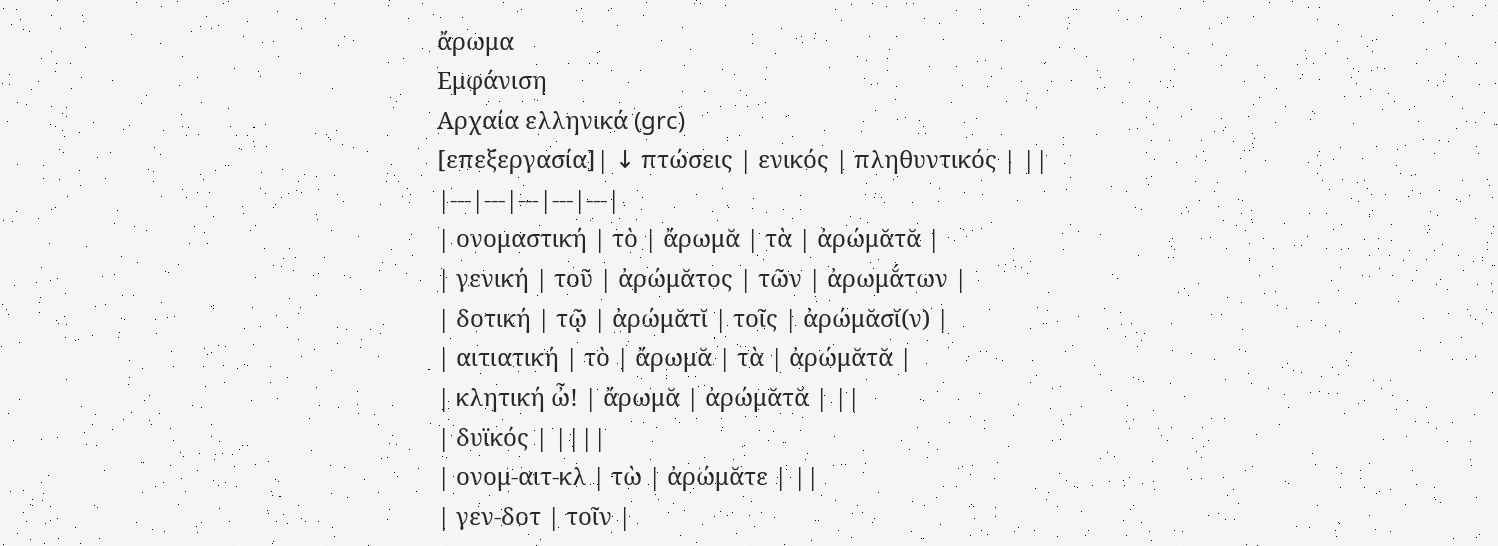ἄρωμα
Εμφάνιση
Αρχαία ελληνικά (grc)
[επεξεργασία]| ↓ πτώσεις | ενικός | πληθυντικός | ||
|---|---|---|---|---|
| ονομαστική | τὸ | ἄρωμᾰ | τὰ | ἀρώμᾰτᾰ |
| γενική | τοῦ | ἀρώμᾰτος | τῶν | ἀρωμᾰ́των |
| δοτική | τῷ | ἀρώμᾰτῐ | τοῖς | ἀρώμᾰσῐ(ν) |
| αιτιατική | τὸ | ἄρωμᾰ | τὰ | ἀρώμᾰτᾰ |
| κλητική ὦ! | ἄρωμᾰ | ἀρώμᾰτᾰ | ||
| δυϊκός | ||||
| ονομ-αιτ-κλ | τὼ | ἀρώμᾰτε | ||
| γεν-δοτ | τοῖν |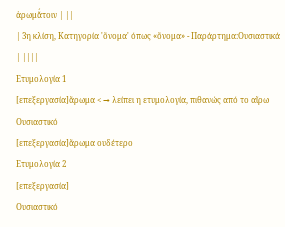ἀρωμᾰ́τοιν | ||
| 3η κλίση, Κατηγορία 'ὄνομα' όπως «ὄνομα» - Παράρτημα:Ουσιαστικά | ||||
Ετυμολογία 1
[επεξεργασία]ἄρωμα < → λείπει η ετυμολογία, πιθανώς από το αἴρω
Ουσιαστικό
[επεξεργασία]ἄρωμα ουδέτερο
Ετυμολογία 2
[επεξεργασία]
Ουσιαστικό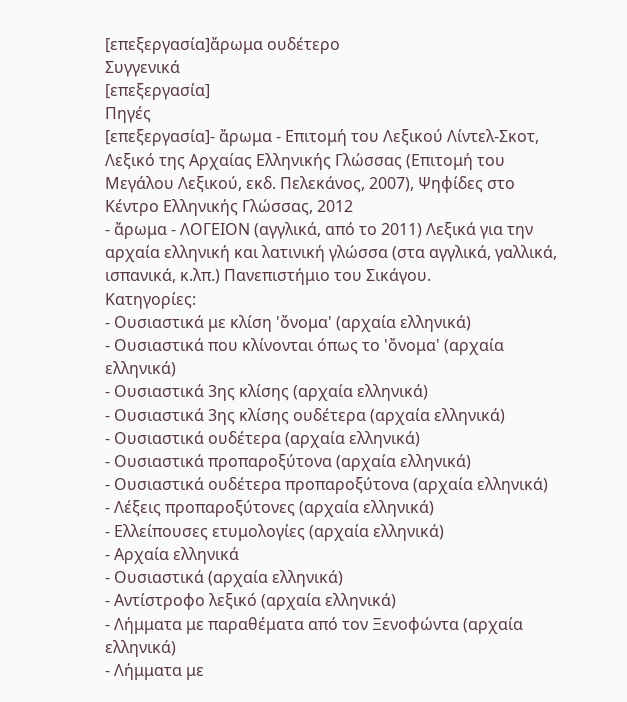[επεξεργασία]ἄρωμα ουδέτερο
Συγγενικά
[επεξεργασία]
Πηγές
[επεξεργασία]- ἄρωμα - Επιτομή του Λεξικού Λίντελ-Σκοτ, Λεξικό της Αρχαίας Ελληνικής Γλώσσας (Επιτομή του Μεγάλου Λεξικού, εκδ. Πελεκάνος, 2007), Ψηφίδες στο Κέντρο Ελληνικής Γλώσσας, 2012
- ἄρωμα - ΛΟΓΕΙΟΝ (αγγλικά, από το 2011) Λεξικά για την αρχαία ελληνική και λατινική γλώσσα (στα αγγλικά, γαλλικά, ισπανικά, κ.λπ.) Πανεπιστήμιο του Σικάγου.
Κατηγορίες:
- Ουσιαστικά με κλίση 'ὄνομα' (αρχαία ελληνικά)
- Ουσιαστικά που κλίνονται όπως το 'ὄνομα' (αρχαία ελληνικά)
- Ουσιαστικά 3ης κλίσης (αρχαία ελληνικά)
- Ουσιαστικά 3ης κλίσης ουδέτερα (αρχαία ελληνικά)
- Ουσιαστικά ουδέτερα (αρχαία ελληνικά)
- Ουσιαστικά προπαροξύτονα (αρχαία ελληνικά)
- Ουσιαστικά ουδέτερα προπαροξύτονα (αρχαία ελληνικά)
- Λέξεις προπαροξύτονες (αρχαία ελληνικά)
- Ελλείπουσες ετυμολογίες (αρχαία ελληνικά)
- Αρχαία ελληνικά
- Ουσιαστικά (αρχαία ελληνικά)
- Αντίστροφο λεξικό (αρχαία ελληνικά)
- Λήμματα με παραθέματα από τον Ξενοφώντα (αρχαία ελληνικά)
- Λήμματα με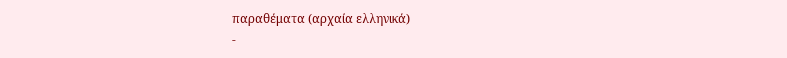παραθέματα (αρχαία ελληνικά)
-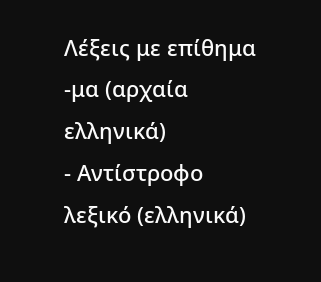Λέξεις με επίθημα -μα (αρχαία ελληνικά)
- Αντίστροφο λεξικό (ελληνικά)